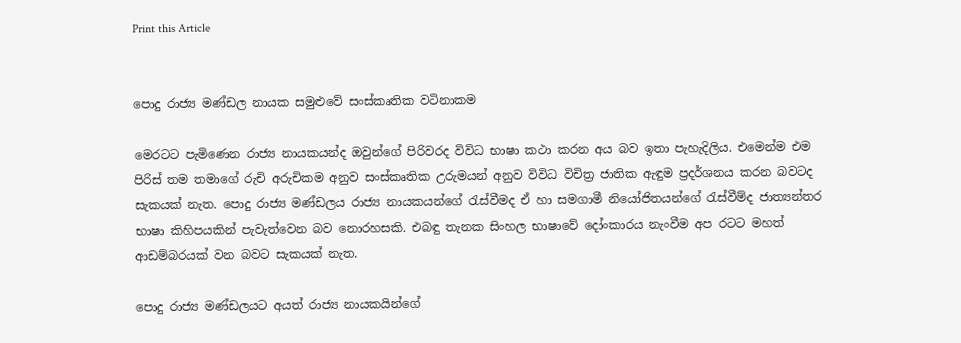Print this Article


පොදු රාජ්‍ය මණ්ඩල නායක සමුළුවේ සංස්කෘතික වටිනාකම

මෙරටට පැමිණෙන රාජ්‍ය නායකයන්ද ඔවුන්ගේ පිරිවරද විවිධ භාෂා කථා කරන අය බව ඉතා පැහැදිලිය. එමෙන්ම එම පිරිස් තම තමාගේ රුචි අරුචිකම අනුව සංස්කෘතික උරුමයන් අනුව විවිධ විචිත්‍ර ජාතික ඇඳුම ප්‍රදර්ශනය කරන බවටද සැකයක් නැත. පොදු රාජ්‍ය මණ්ඩලය රාජ්‍ය නායකයන්ගේ රැස්වීමද ඒ හා සමගාමී නියෝජිතයන්ගේ රැස්වීම්ද ජාත්‍යන්තර භාෂා කිහිපයකින් පැවැත්වෙන බව නොරහසකි. එබඳු තැනක සිංහල භාෂාවේ දෝංකාරය නැංවීම අප රටට මහත් ආඩම්බරයක් වන බවට සැකයක් නැත.

පොදු රාජ්‍ය මණ්ඩලයට අයත් රාජ්‍ය නායකයින්ගේ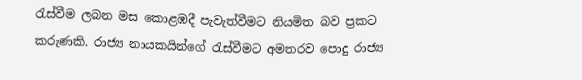රැස්වීම ලබන මස කොළඹදී පැවැත්වීමට නියමිත බව ප්‍රකට කරුණකි. රාජ්‍ය නායකයින්ගේ රැස්වීමට අමතරව පොදු රාජ්‍ය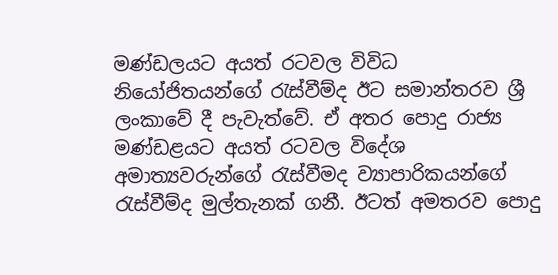මණ්ඩලයට අයත් රටවල විවිධ නියෝජිතයන්ගේ රැස්වීම්ද ඊට සමාන්තරව ශ්‍රී ලංකාවේ දී පැවැත්වේ. ඒ අතර පොදු රාජ්‍ය මණ්ඩළයට අයත් රටවල විදේශ අමාත්‍යවරුන්ගේ රැස්වීමද ව්‍යාපාරිකයන්ගේ රැස්වීම්ද මුල්තැනක් ගනී. ඊටත් අමතරව පොදු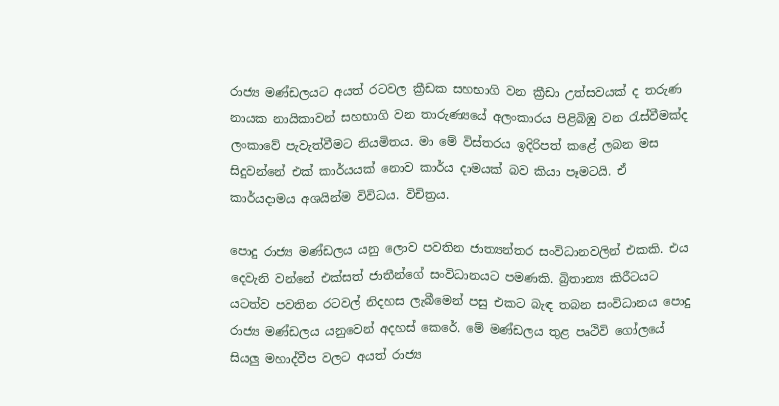රාජ්‍ය මණ්ඩලයට අයත් රටවල ක්‍රීඩක සහභාගි වන ක්‍රීඩා උත්සවයක් ද තරුණ නායක නායිකාවන් සහභාගි වන තාරුණ්‍යයේ අලංකාරය පිළිබිඹු වන රැස්වීමක්ද ලංකාවේ පැවැත්වීමට නියමිතය. මා මේ විස්තරය ඉදිරිපත් කළේ ලබන මස සිදුවන්නේ එක් කාර්යයක් නොව කාර්ය දාමයක් බව කියා පෑමටයි. ඒ කාර්යදාමය අශයින්ම විවිධය. විචිත්‍රය.

පොදු රාජ්‍ය මණ්ඩලය යනු ලොව පවතින ජාත්‍යන්තර සංවිධානවලින් එකකි. එය දෙවැනි වන්නේ එක්සත් ජාතීන්ගේ සංවිධානයට පමණකි. බ්‍රිතාන්‍ය කිරීටයට යටත්ව පවතින රටවල් නිදහස ලැබීමෙන් පසු එකට බැඳ තබන සංවිධානය පොදු රාජ්‍ය මණ්ඩලය යනුවෙන් අදහස් කෙරේ. මේ මණ්ඩලය තුළ පෘථිවි ගෝලයේ සියලු මහාද්වීප වලට අයත් රාජ්‍ය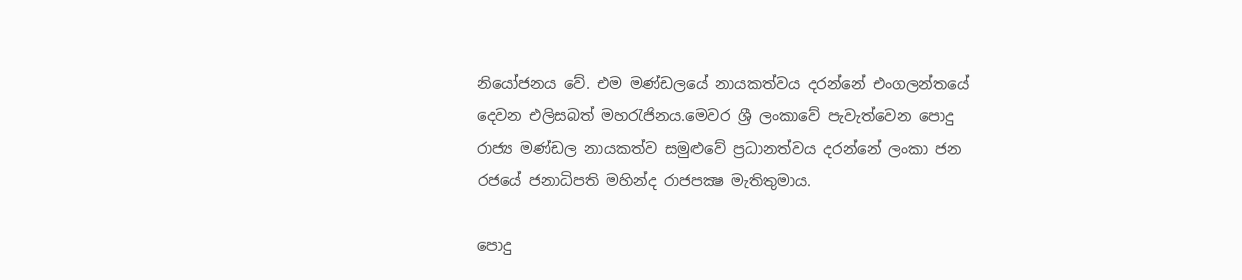නියෝජනය වේ. එම මණ්ඩලයේ නායකත්වය දරන්නේ එංගලන්තයේ දෙවන එලිසබත් මහරැජිනය.මෙවර ශ්‍රී ලංකාවේ පැවැත්වෙන පොදු රාජ්‍ය මණ්ඩල නායකත්ව සමුළුවේ ප්‍රධානත්වය දරන්නේ ලංකා ජන රජයේ ජනාධිපති මහින්ද රාජපක්‍ෂ මැතිතුමාය.

පොදු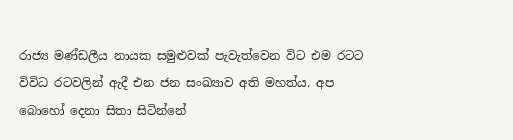රාජ්‍ය මණ්ඩලීය නායක සමුළුවක් පැවැත්වෙන විට එම රටට විවිධ රටවලින් ඇදී එන ජන සංඛ්‍යාව අති මහත්ය. අප බොහෝ දෙනා සිතා සිටින්නේ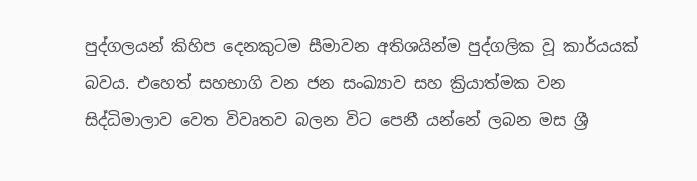පුද්ගලයන් කිහිප දෙනකුටම සීමාවන අතිශයින්ම පුද්ගලික වූ කාර්යයක් බවය. එහෙත් සහභාගි වන ජන සංඛ්‍යාව සහ ක්‍රියාත්මක වන සිද්ධිමාලාව වෙත විවෘතව බලන විට පෙනී යන්නේ ලබන මස ශ්‍රී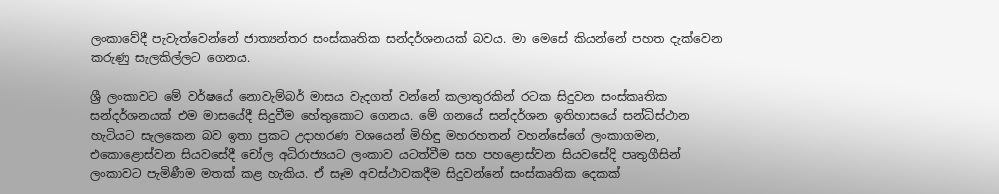ලංකාවේදී පැවැත්වෙන්නේ ජාත්‍යන්තර සංස්කෘතික සන්දර්ශනයක් බවය. මා මෙසේ කියන්නේ පහත දැක්වෙන කරුණු සැලකිල්ලට ගෙනය.

ශ්‍රී ලංකාවට මේ වර්ෂයේ නොවැම්බර් මාසය වැදගත් වන්නේ කලාතුරකින් රටක සිදුවන සංස්කෘතික සන්දර්ශනයක් එම මාසයේදී සිදුවීම හේතුකොට ගෙනය. මේ ගනයේ සන්දර්ශන ඉතිහාසයේ සන්ධිස්ථාන හැටියට සැලකෙන බව ඉතා ප්‍රකට උදාහරණ වශයෙන් මිහිඳු මහරහතන් වහන්සේගේ ලංකාගමන, එකොළොස්වන සියවසේදී චෝල අධිරාජ්‍යයට ලංකාව යටත්වීම සහ පහළොස්වන සියවසේදි පෘතුගීසින් ලංකාවට පැමිණීම මතක් කළ හැකිය. ඒ සෑම අවස්ථාවකදීම සිදුවන්නේ සංස්කෘතික දෙකක්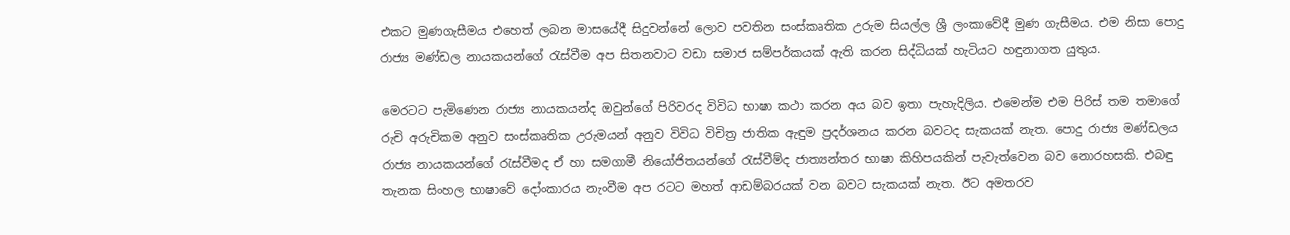එකට මුණගැසීමය එහෙත් ලබන මාසයේදී සිදුවන්නේ ලොව පවතින සංස්කෘතික උරුම සියල්ල ශ්‍රී ලංකාවේදී මුණ ගැසීමය. එම නිසා පොදු රාජ්‍ය මණ්ඩල නායකයන්ගේ රැස්වීම අප සිතනවාට වඩා සමාජ සම්පර්කයක් ඇති කරන සිද්ධියක් හැටියට හඳුනාගත යුතුය.

මෙරටට පැමිණෙන රාජ්‍ය නායකයන්ද ඔවුන්ගේ පිරිවරද විවිධ භාෂා කථා කරන අය බව ඉතා පැහැදිලිය. එමෙන්ම එම පිරිස් තම තමාගේ රුචි අරුචිකම අනුව සංස්කෘතික උරුමයන් අනුව විවිධ විචිත්‍ර ජාතික ඇඳුම ප්‍රදර්ශනය කරන බවටද සැකයක් නැත. පොදු රාජ්‍ය මණ්ඩලය රාජ්‍ය නායකයන්ගේ රැස්වීමද ඒ හා සමගාමී නියෝජිතයන්ගේ රැස්වීම්ද ජාත්‍යන්තර භාෂා කිහිපයකින් පැවැත්වෙන බව නොරහසකි. එබඳු තැනක සිංහල භාෂාවේ දෝංකාරය නැංවීම අප රටට මහත් ආඩම්බරයක් වන බවට සැකයක් නැත. ඊට අමතරව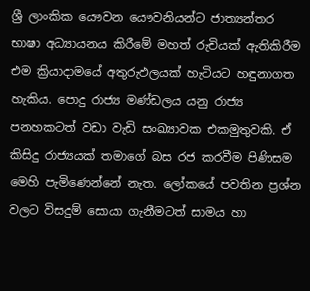ශ්‍රී ලාංකික යෞවන යෞවනියන්ට ජාත්‍යන්තර භාෂා අධ්‍යායනය කිරීමේ මහත් රුචියක් ඇතිකිරීම එම ක්‍රියාදාමයේ අතුරුඵලයක් හැටියට හඳුනාගත හැකිය. පොදු රාජ්‍ය මණ්ඩලය යනු රාජ්‍ය පනහකටත් වඩා වැඩි සංඛ්‍යාවක එකමුතුවකි. ඒ කිසිදු රාජ්‍යයක් තමාගේ බස රජ කරවීම පිණිසම මෙහි පැමිණෙන්නේ නැත. ලෝකයේ පවතින ප්‍රශ්න වලට විසදුම් සොයා ගැනීමටත් සාමය හා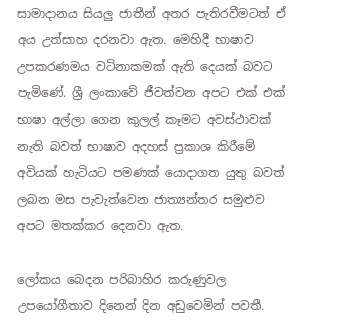සාමාදානය සියලු ජාතීන් අතර පැතිරවීමටත් ඒ අය උත්සාහ දරනවා ඇත. මෙහිදී භාෂාව උපකරණමය වටිනාකමක් ඇති දෙයක් බවට පැමිණේ. ශ්‍රී ලංකාවේ ජීවත්වන අපට එක් එක් භාෂා අල්ලා ගෙන කුලල් කෑමට අවස්ථාවක් නැති බවත් භාෂාව අදහස් ප්‍රකාශ කිරීමේ අවියක් හැටියට පමණක් යොදාගත යුතු බවත් ලබන මස පැවැත්වෙන ජාත්‍යන්තර සමුළුව අපට මතක්කර දෙනවා ඇත.

ලෝකය බෙදන පරිබාහිර කරුණුවල උපයෝගීතාව දිනෙන් දින අඩුවෙමින් පවතී.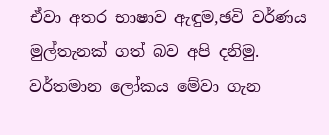ඒවා අතර භාෂාව ඇඳුම,ඡවි වර්ණය මුල්තැනක් ගත් බව අපි දනිමු. වර්තමාන ලෝකය මේවා ගැන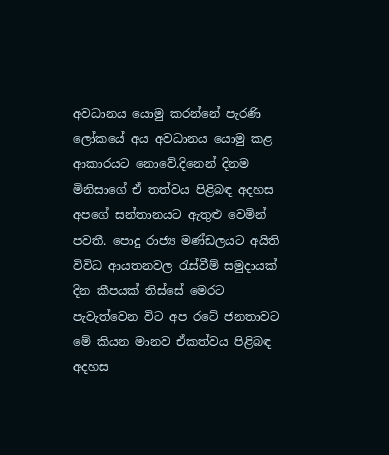අවධානය යොමු කරන්නේ පැරණි ලෝකයේ අය අවධානය යොමු කළ ආකාරයට නොවේ.දිනෙන් දිනම මිනිසාගේ ඒ තත්වය පිළිබඳ අදහස අපගේ සන්තානයට ඇතුළු වෙමින් පවතී. පොදු රාජ්‍ය මණ්ඩලයට අයිති විවිධ ආයතනවල රැස්වීම් සමුදායක් දින කීපයක් තිස්සේ මෙරට පැවැත්වෙන විට අප රටේ ජනතාවට මේ කියන මානව ඒකත්වය පිළිබඳ අදහස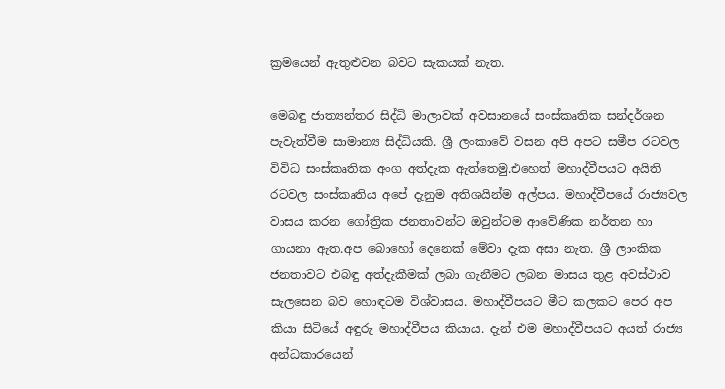ක්‍රමයෙන් ඇතුළුවන බවට සැකයක් නැත.

මෙබඳු ජාත්‍යන්තර සිද්ධි මාලාවක් අවසානයේ සංස්කෘතික සන්දර්ශන පැවැත්වීම සාමාන්‍ය සිද්ධියකි. ශ්‍රී ලංකාවේ වසන අපි අපට සමීප රටවල විවිධ සංස්කෘතික අංග අත්දැක ඇත්තෙමු.එහෙත් මහාද්වීපයට අයිති රටවල සංස්කෘතිය අපේ දැනුම අතිශයින්ම අල්පය. මහාද්වීපයේ රාජ්‍යවල වාසය කරන ගෝත්‍රික ජනතාවන්ට ඔවුන්ටම ආවේණික නර්තන හා ගායනා ඇත.අප බොහෝ දෙනෙක් මේවා දැක අසා නැත. ශ්‍රී ලාංකික ජනතාවට එබඳු අත්දැකීමක් ලබා ගැනීමට ලබන මාසය තුළ අවස්ථාව සැලසෙන බව හොඳටම විශ්වාසය. මහාද්වීපයට මීට කලකට පෙර අප කියා සිටියේ අඳුරු මහාද්වීපය කියාය. දැන් එම මහාද්වීපයට අයත් රාජ්‍ය අන්ධකාරයෙන්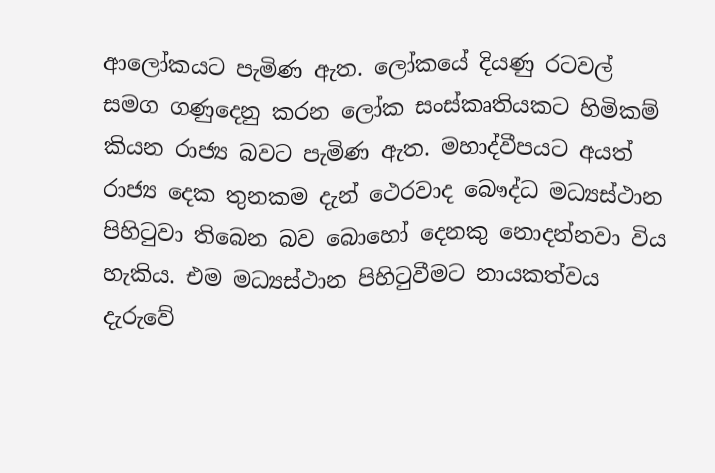ආලෝකයට පැමිණ ඇත. ලෝකයේ දියණු රටවල් සමග ගණුදෙනු කරන ලෝක සංස්කෘතියකට හිමිකම් කියන රාජ්‍ය බවට පැමිණ ඇත. මහාද්වීපයට අයත් රාජ්‍ය දෙක තුනකම දැන් ථෙරවාද බෞද්ධ මධ්‍යස්ථාන පිහිටුවා තිබෙන බව බොහෝ දෙනකු නොදන්නවා විය හැකිය. එම මධ්‍යස්ථාන පිහිටුවීමට නායකත්වය දැරුවේ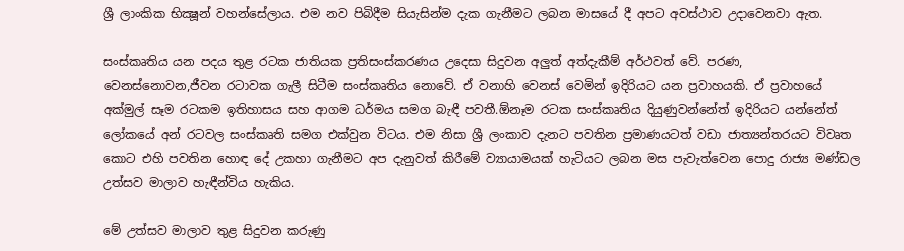ශ්‍රී ලාංකික භික්‍ෂූන් වහන්සේලාය. එම නව පිබිදීම සියැසින්ම දැක ගැනීමට ලබන මාසයේ දී අපට අවස්ථාව උදාවෙනවා ඇත.

සංස්කෘතිය යන පදය තුළ රටක ජාතියක ප්‍රතිසංස්කරණය උදෙසා සිදුවන අලුත් අත්දැකීම් අර්ථවත් වේ. පරණ, වෙනස්නොවන,ජීවන රටාවක ගැලී සිටීම සංස්කෘතිය නොවේ. ඒ වනාහි වෙනස් වෙමින් ඉදිරියට යන ප්‍රවාහයකි. ඒ ප්‍රවාහයේ අක්මුල් සෑම රටකම ඉතිහාසය සහ ආගම ධර්මය සමග බැඳී පවතී.ඕනෑම රටක සංස්කෘතිය දියුණුවන්නේත් ඉදිරියට යන්නේත් ලෝකයේ අන් රටවල සංස්කෘති සමග එක්වුන විටය. එම නිසා ශ්‍රී ලංකාව දැනට පවතින ප්‍රමාණයටත් වඩා ජාත්‍යන්තරයට විවෘත කොට එහි පවතින හොඳ දේ උකහා ගැනීමට අප දැනුවත් කිරීමේ ව්‍යායාමයක් හැටියට ලබන මස පැවැත්වෙන පොදු රාජ්‍ය මණ්ඩල උත්සව මාලාව හැඳීන්විය හැකිය.

මේ උත්සව මාලාව තුළ සිදුවන කරුණු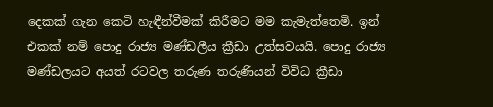දෙකක් ගැන කෙටි හැඳීන්වීමක් කිරීමට මම කැමැත්තෙමි. ඉන් එකක් නම් පොදු රාජ්‍ය මණ්ඩලීය ක්‍රීඩා උත්සවයයි. පොදු රාජ්‍ය මණ්ඩලයට අයත් රටවල තරුණ තරුණියන් විවිධ ක්‍රීඩා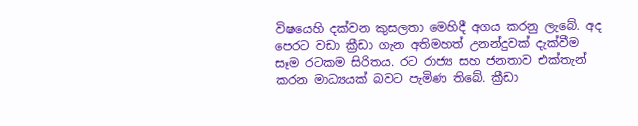විෂයෙහි දක්වන කුසලතා මෙහිදී අගය කරනු ලැබේ. අද පෙරට වඩා ක්‍රීඩා ගැන අතිමහත් උනන්දුවක් දැක්වීම සෑම රටකම සිරිතය. රට රාජ්‍ය සහ ජනතාව එක්තැන් කරන මාධ්‍යයක් බවට පැමිණ තිබේ. ක්‍රීඩා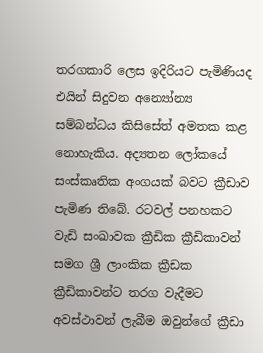තරගකාරි ලෙස ඉදිරියට පැමිණියද එයින් සිදුවන අන්‍යෝන්‍ය සම්බන්ධය කිසිසේත් අමතක කළ නොහැකිය. අද්‍යතන ලෝකයේ සංස්කෘතික අංගයක් බවට ක්‍රීඩාව පැමිණ තිබේ. රටවල් පනහකට වැඩි සංඛාවක ක්‍රීඩික ක්‍රීඩිකාවන් සමග ශ්‍රී ලාංකික ක්‍රීඩක ක්‍රීඩිකාවන්ට තරග වැදීමට අවස්ථාවන් ලැබීම ඔවුන්ගේ ක්‍රීඩා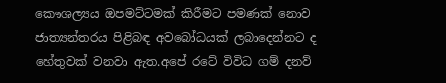කෞශල්‍යය ඔපමට්ටමක් කිරීමට පමණක් නොව ජාත්‍යන්තරය පිළිබඳ අවබෝධයක් ලබාදෙන්නට ද හේතුවක් වනවා ඇත.අපේ රටේ විවිධ ගම් දනව්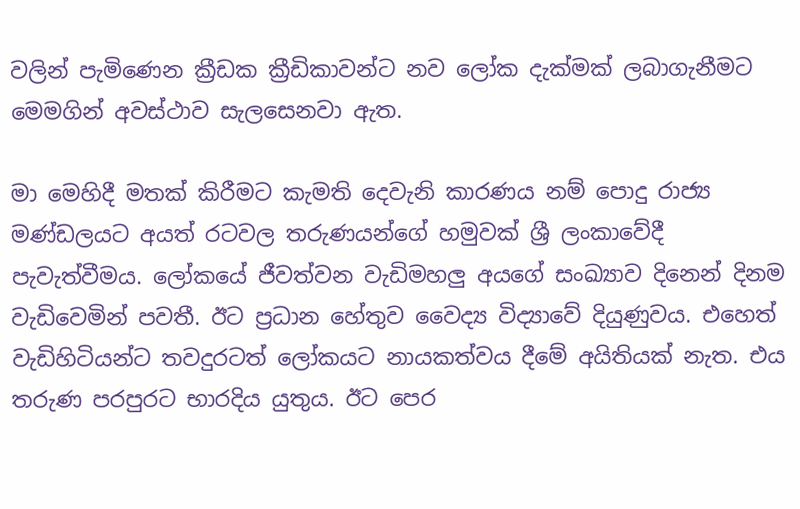වලින් පැමිණෙන ක්‍රීඩක ක්‍රීඩිකාවන්ට නව ලෝක දැක්මක් ලබාගැනීමට මෙමගින් අවස්ථාව සැලසෙනවා ඇත.

මා මෙහිදී මතක් කිරීමට කැමති දෙවැනි කාරණය නම් පොදු රාජ්‍ය මණ්ඩලයට අයත් රටවල තරුණයන්ගේ හමුවක් ශ්‍රී ලංකාවේදී පැවැත්වීමය. ලෝකයේ ජීවත්වන වැඩිමහලු අයගේ සංඛ්‍යාව දිනෙන් දිනම වැඩිවෙමින් පවතී. ඊට ප්‍රධාන හේතුව වෛද්‍ය විද්‍යාවේ දියුණුවය. එහෙත් වැඩිහිටියන්ට තවදුරටත් ලෝකයට නායකත්වය දීමේ අයිතියක් නැත. එය තරුණ පරපුරට භාරදිය යුතුය. ඊට පෙර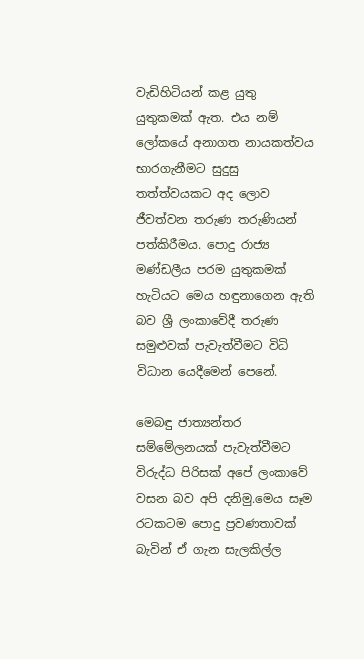වැඩිහිටියන් කළ යුතු යුතුකමක් ඇත. එය නම් ලෝකයේ අනාගත නායකත්වය භාරගැනීමට සුදුසු තත්ත්වයකට අද ලොව ජීවත්වන තරුණ තරුණියන් පත්කිරීමය. පොදු රාජ්‍ය මණ්ඩලීය පරම යුතුකමක් හැටියට මෙය හඳුනාගෙන ඇති බව ශ්‍රී ලංකාවේදී තරුණ සමුළුවක් පැවැත්වීමට විධි විධාන යෙදීමෙන් පෙනේ.

මෙබඳු ජාත්‍යන්තර සම්මේලනයක් පැවැත්වීමට විරුද්ධ පිරිසක් අපේ ලංකාවේ වසන බව අපි දනිමු.මෙය සෑම රටකටම පොදු ප්‍රවණතාවක් බැවින් ඒ ගැන සැලකිල්ල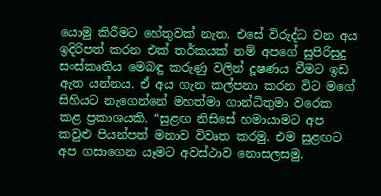යොමු කිරීමට හේතුවක් නැත. එසේ විරුද්ධ වන අය ඉදිරිපත් කරන එක් තර්කයක් නම් අපගේ සුපිරිසුදු සංස්කෘතිය මෙබඳු කරුණු වලින් දූෂණය වීමට ඉඩ ඇත යන්නය. ඒ අය ගැන කල්පනා කරන විට මගේ සිහියට නැගෙන්නේ මහත්මා ගාන්ධිතුමා වරෙක කළ ප්‍රකාශයකි. “සුළඟ නිසිසේ හමායාමට අප කවුළු පියන්පත් මනාව විවෘත කරමු. එම සුළඟට අප ගසාගෙන යෑමට අවස්ථාව නොසලසමු.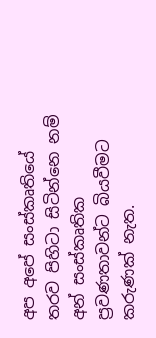අප අපේ සංස්කෘතියේ තරව පිහිටා සිටින්නෙ නම් අන් සංස්කෘතික ප්‍රවණතාවන්ට බියවීමට කරුණක් නැත.